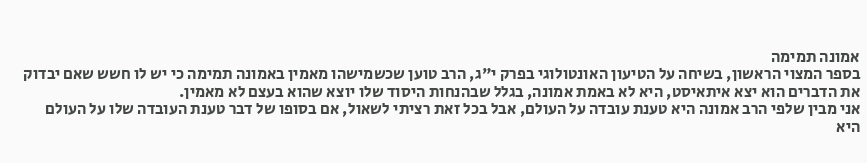אמונה תמימה
בספר המצוי הראשון, בשיחה על הטיעון האונטולוגי בפרק י"ג, הרב טוען שכשמישהו מאמין באמונה תמימה כי יש לו חשש שאם יבדוק את הדברים הוא יצא איתאיסט, היא לא באמת אמונה, בגלל שבהנחות היסוד שלו יוצא שהוא בעצם לא מאמין.
אני מבין שלפי הרב אמונה היא טענת עובדה על העולם, אבל בכל זאת רציתי לשאול, אם בסופו של דבר טענת העובדה שלו על העולם היא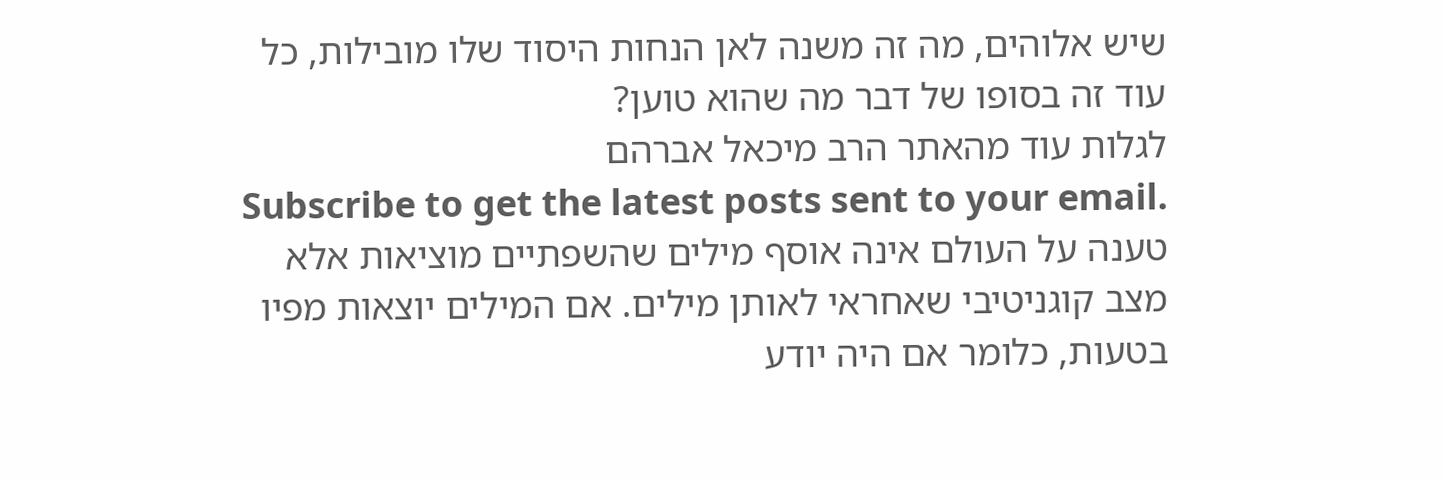שיש אלוהים, מה זה משנה לאן הנחות היסוד שלו מובילות, כל עוד זה בסופו של דבר מה שהוא טוען?
לגלות עוד מהאתר הרב מיכאל אברהם
Subscribe to get the latest posts sent to your email.
טענה על העולם אינה אוסף מילים שהשפתיים מוציאות אלא מצב קוגניטיבי שאחראי לאותן מילים. אם המילים יוצאות מפיו בטעות, כלומר אם היה יודע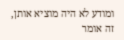ומודע לא היה מוציא אותן, זה אומר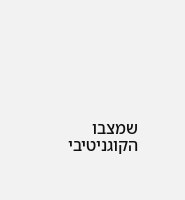שמצבו הקוגניטיבי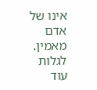אינו של אדם מאמין.
לגלות עוד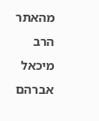מהאתר הרב מיכאל אברהם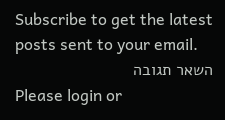Subscribe to get the latest posts sent to your email.
השאר תגובה
Please login or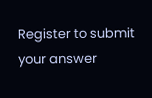Register to submit your answer